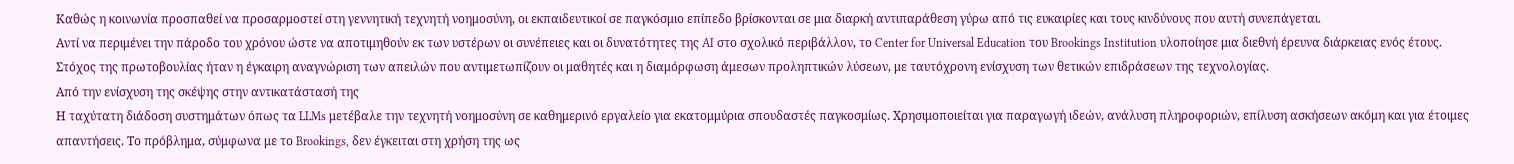Καθώς η κοινωνία προσπαθεί να προσαρμοστεί στη γεννητική τεχνητή νοημοσύνη, οι εκπαιδευτικοί σε παγκόσμιο επίπεδο βρίσκονται σε μια διαρκή αντιπαράθεση γύρω από τις ευκαιρίες και τους κινδύνους που αυτή συνεπάγεται.
Αντί να περιμένει την πάροδο του χρόνου ώστε να αποτιμηθούν εκ των υστέρων οι συνέπειες και οι δυνατότητες της AI στο σχολικό περιβάλλον, το Center for Universal Education του Brookings Institution υλοποίησε μια διεθνή έρευνα διάρκειας ενός έτους.
Στόχος της πρωτοβουλίας ήταν η έγκαιρη αναγνώριση των απειλών που αντιμετωπίζουν οι μαθητές και η διαμόρφωση άμεσων προληπτικών λύσεων, με ταυτόχρονη ενίσχυση των θετικών επιδράσεων της τεχνολογίας.
Από την ενίσχυση της σκέψης στην αντικατάστασή της
Η ταχύτατη διάδοση συστημάτων όπως τα LLMs μετέβαλε την τεχνητή νοημοσύνη σε καθημερινό εργαλείο για εκατομμύρια σπουδαστές παγκοσμίως. Χρησιμοποιείται για παραγωγή ιδεών, ανάλυση πληροφοριών, επίλυση ασκήσεων ακόμη και για έτοιμες απαντήσεις. Το πρόβλημα, σύμφωνα με το Brookings, δεν έγκειται στη χρήση της ως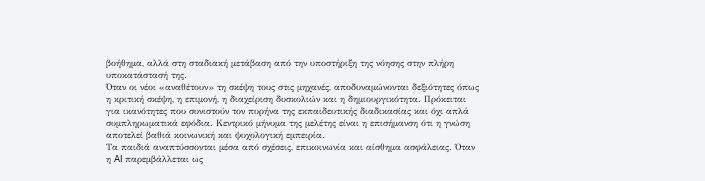βοήθημα, αλλά στη σταδιακή μετάβαση από την υποστήριξη της νόησης στην πλήρη υποκατάστασή της.
Όταν οι νέοι «αναθέτουν» τη σκέψη τους στις μηχανές, αποδυναμώνονται δεξιότητες όπως η κριτική σκέψη, η επιμονή, η διαχείριση δυσκολιών και η δημιουργικότητα. Πρόκειται για ικανότητες που συνιστούν τον πυρήνα της εκπαιδευτικής διαδικασίας και όχι απλά συμπληρωματικά εφόδια. Κεντρικό μήνυμα της μελέτης είναι η επισήμανση ότι η γνώση αποτελεί βαθιά κοινωνική και ψυχολογική εμπειρία.
Τα παιδιά αναπτύσσονται μέσα από σχέσεις, επικοινωνία και αίσθημα ασφάλειας. Όταν η AI παρεμβάλλεται ως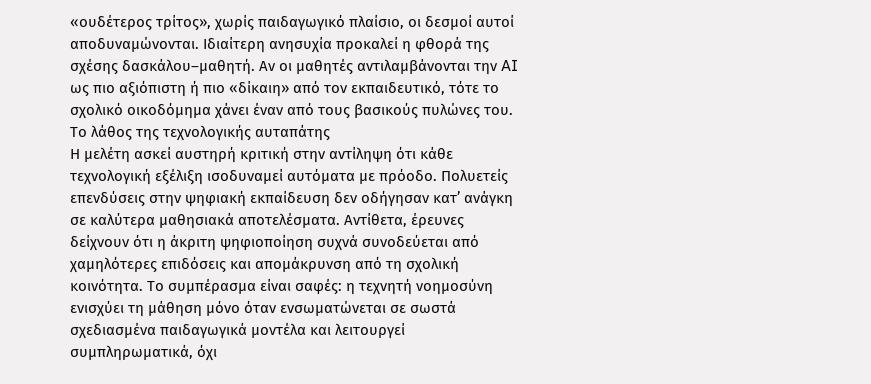«ουδέτερος τρίτος», χωρίς παιδαγωγικό πλαίσιο, οι δεσμοί αυτοί αποδυναμώνονται. Ιδιαίτερη ανησυχία προκαλεί η φθορά της σχέσης δασκάλου–μαθητή. Αν οι μαθητές αντιλαμβάνονται την AI ως πιο αξιόπιστη ή πιο «δίκαιη» από τον εκπαιδευτικό, τότε το σχολικό οικοδόμημα χάνει έναν από τους βασικούς πυλώνες του.
Το λάθος της τεχνολογικής αυταπάτης
Η μελέτη ασκεί αυστηρή κριτική στην αντίληψη ότι κάθε τεχνολογική εξέλιξη ισοδυναμεί αυτόματα με πρόοδο. Πολυετείς επενδύσεις στην ψηφιακή εκπαίδευση δεν οδήγησαν κατ’ ανάγκη σε καλύτερα μαθησιακά αποτελέσματα. Αντίθετα, έρευνες δείχνουν ότι η άκριτη ψηφιοποίηση συχνά συνοδεύεται από χαμηλότερες επιδόσεις και απομάκρυνση από τη σχολική κοινότητα. Το συμπέρασμα είναι σαφές: η τεχνητή νοημοσύνη ενισχύει τη μάθηση μόνο όταν ενσωματώνεται σε σωστά σχεδιασμένα παιδαγωγικά μοντέλα και λειτουργεί συμπληρωματικά, όχι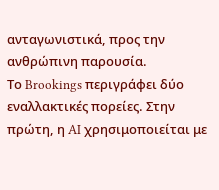ανταγωνιστικά, προς την ανθρώπινη παρουσία.
Το Brookings περιγράφει δύο εναλλακτικές πορείες. Στην πρώτη, η AI χρησιμοποιείται με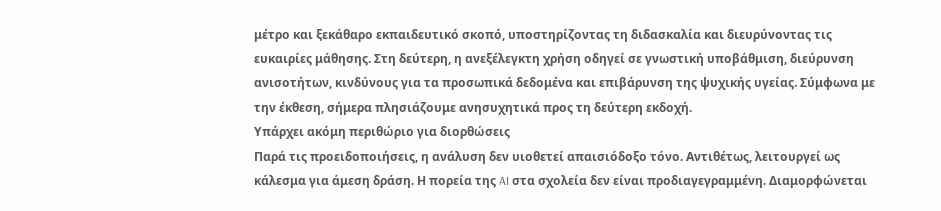μέτρο και ξεκάθαρο εκπαιδευτικό σκοπό, υποστηρίζοντας τη διδασκαλία και διευρύνοντας τις ευκαιρίες μάθησης. Στη δεύτερη, η ανεξέλεγκτη χρήση οδηγεί σε γνωστική υποβάθμιση, διεύρυνση ανισοτήτων, κινδύνους για τα προσωπικά δεδομένα και επιβάρυνση της ψυχικής υγείας. Σύμφωνα με την έκθεση, σήμερα πλησιάζουμε ανησυχητικά προς τη δεύτερη εκδοχή.
Υπάρχει ακόμη περιθώριο για διορθώσεις
Παρά τις προειδοποιήσεις, η ανάλυση δεν υιοθετεί απαισιόδοξο τόνο. Αντιθέτως, λειτουργεί ως κάλεσμα για άμεση δράση. Η πορεία της AI στα σχολεία δεν είναι προδιαγεγραμμένη. Διαμορφώνεται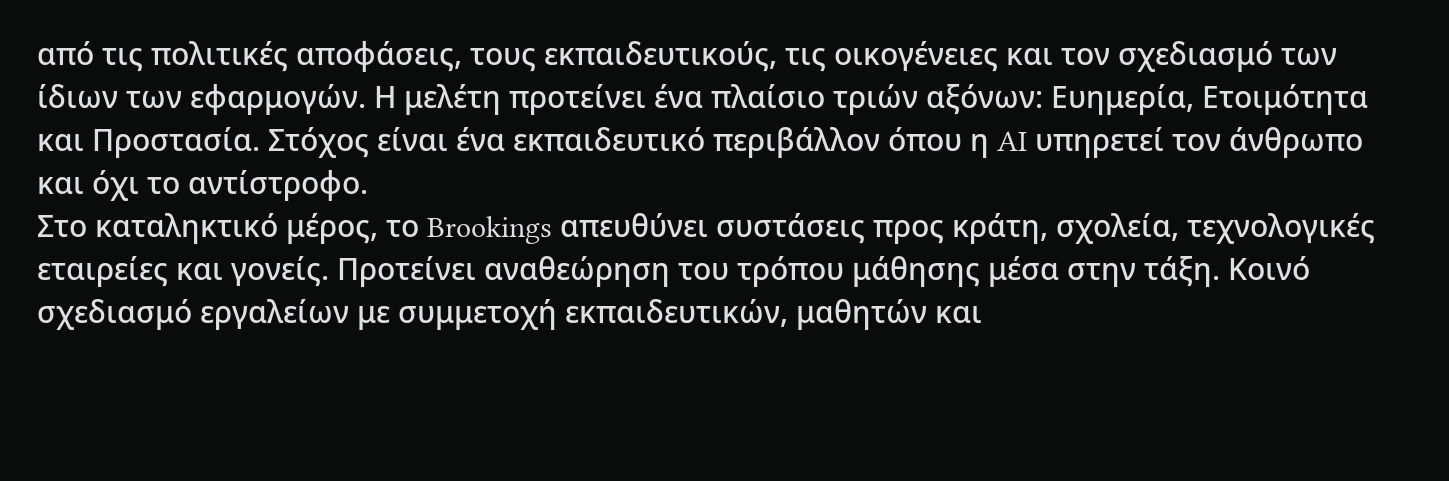από τις πολιτικές αποφάσεις, τους εκπαιδευτικούς, τις οικογένειες και τον σχεδιασμό των ίδιων των εφαρμογών. Η μελέτη προτείνει ένα πλαίσιο τριών αξόνων: Ευημερία, Ετοιμότητα και Προστασία. Στόχος είναι ένα εκπαιδευτικό περιβάλλον όπου η AI υπηρετεί τον άνθρωπο και όχι το αντίστροφο.
Στο καταληκτικό μέρος, το Brookings απευθύνει συστάσεις προς κράτη, σχολεία, τεχνολογικές εταιρείες και γονείς. Προτείνει αναθεώρηση του τρόπου μάθησης μέσα στην τάξη. Κοινό σχεδιασμό εργαλείων με συμμετοχή εκπαιδευτικών, μαθητών και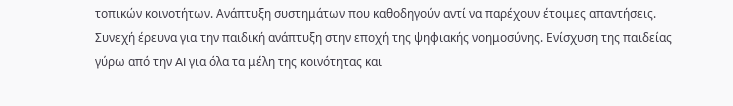τοπικών κοινοτήτων. Ανάπτυξη συστημάτων που καθοδηγούν αντί να παρέχουν έτοιμες απαντήσεις. Συνεχή έρευνα για την παιδική ανάπτυξη στην εποχή της ψηφιακής νοημοσύνης. Ενίσχυση της παιδείας γύρω από την AI για όλα τα μέλη της κοινότητας και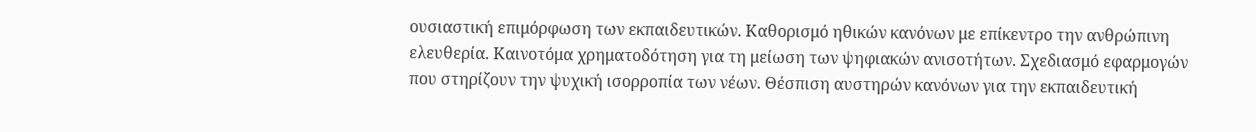ουσιαστική επιμόρφωση των εκπαιδευτικών. Καθορισμό ηθικών κανόνων με επίκεντρο την ανθρώπινη ελευθερία. Καινοτόμα χρηματοδότηση για τη μείωση των ψηφιακών ανισοτήτων. Σχεδιασμό εφαρμογών που στηρίζουν την ψυχική ισορροπία των νέων. Θέσπιση αυστηρών κανόνων για την εκπαιδευτική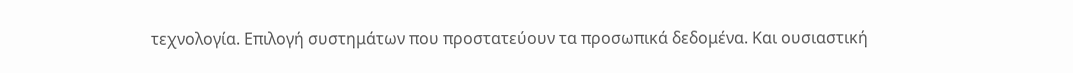τεχνολογία. Επιλογή συστημάτων που προστατεύουν τα προσωπικά δεδομένα. Και ουσιαστική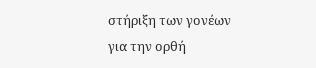στήριξη των γονέων για την ορθή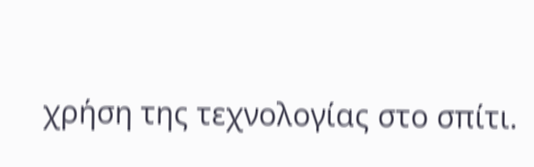χρήση της τεχνολογίας στο σπίτι.